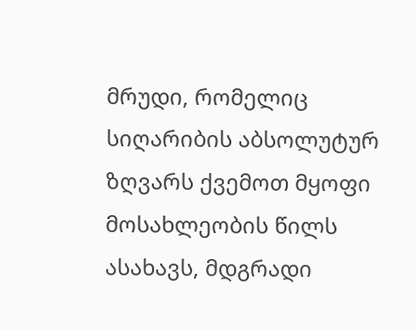მრუდი, რომელიც სიღარიბის აბსოლუტურ ზღვარს ქვემოთ მყოფი მოსახლეობის წილს ასახავს, მდგრადი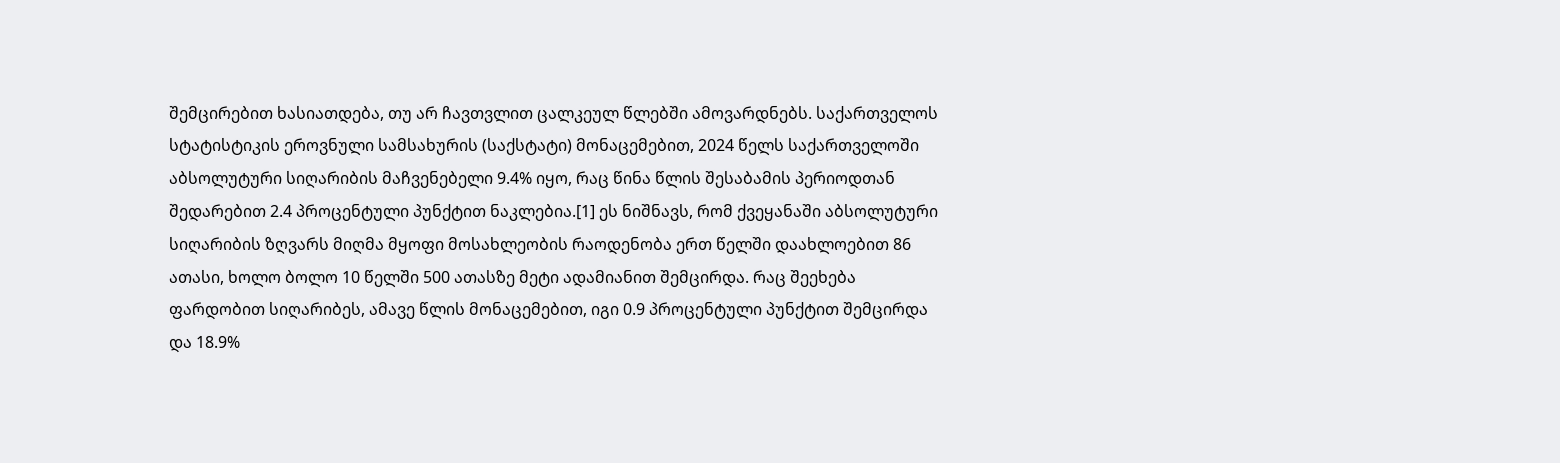შემცირებით ხასიათდება, თუ არ ჩავთვლით ცალკეულ წლებში ამოვარდნებს. საქართველოს სტატისტიკის ეროვნული სამსახურის (საქსტატი) მონაცემებით, 2024 წელს საქართველოში აბსოლუტური სიღარიბის მაჩვენებელი 9.4% იყო, რაც წინა წლის შესაბამის პერიოდთან შედარებით 2.4 პროცენტული პუნქტით ნაკლებია.[1] ეს ნიშნავს, რომ ქვეყანაში აბსოლუტური სიღარიბის ზღვარს მიღმა მყოფი მოსახლეობის რაოდენობა ერთ წელში დაახლოებით 86 ათასი, ხოლო ბოლო 10 წელში 500 ათასზე მეტი ადამიანით შემცირდა. რაც შეეხება ფარდობით სიღარიბეს, ამავე წლის მონაცემებით, იგი 0.9 პროცენტული პუნქტით შემცირდა და 18.9%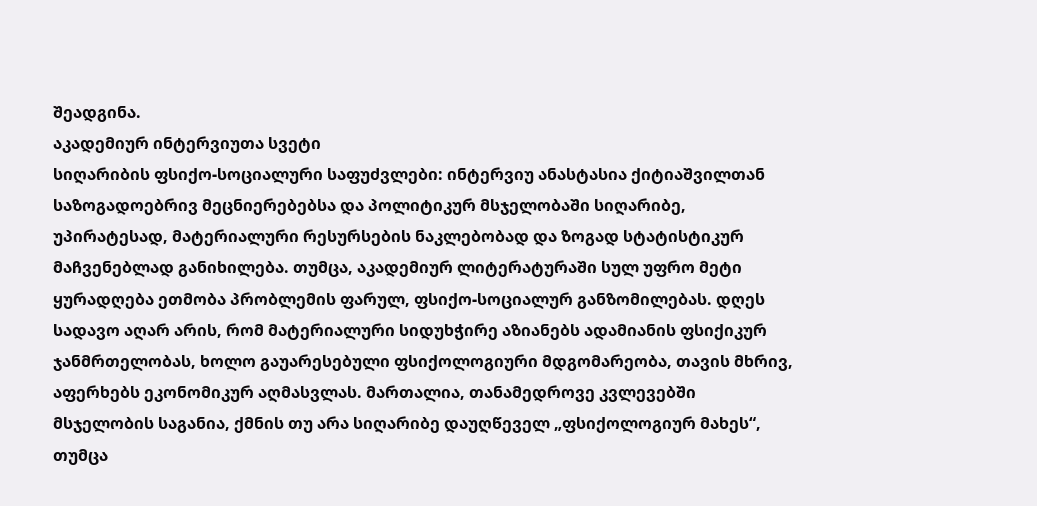შეადგინა.
აკადემიურ ინტერვიუთა სვეტი
სიღარიბის ფსიქო-სოციალური საფუძვლები: ინტერვიუ ანასტასია ქიტიაშვილთან
საზოგადოებრივ მეცნიერებებსა და პოლიტიკურ მსჯელობაში სიღარიბე, უპირატესად, მატერიალური რესურსების ნაკლებობად და ზოგად სტატისტიკურ მაჩვენებლად განიხილება. თუმცა, აკადემიურ ლიტერატურაში სულ უფრო მეტი ყურადღება ეთმობა პრობლემის ფარულ, ფსიქო-სოციალურ განზომილებას. დღეს სადავო აღარ არის, რომ მატერიალური სიდუხჭირე აზიანებს ადამიანის ფსიქიკურ ჯანმრთელობას, ხოლო გაუარესებული ფსიქოლოგიური მდგომარეობა, თავის მხრივ, აფერხებს ეკონომიკურ აღმასვლას. მართალია, თანამედროვე კვლევებში მსჯელობის საგანია, ქმნის თუ არა სიღარიბე დაუღწეველ „ფსიქოლოგიურ მახეს“, თუმცა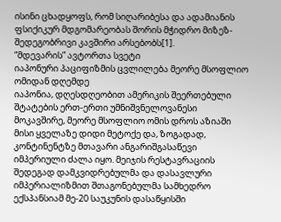ისინი ცხადყოფს, რომ სიღარიბესა და ადამიანის ფსიქიკურ მდგომარეობას შორის მჭიდრო მიზეზ-შედეგობრივი კავშირი არსებობს[1].
“მდევარის” ავტორთა სვეტი
იაპონური პაციფიზმის ცვლილება მეორე მსოფლიო ომიდან დღემდე
იაპონია, დღესდღეობით ამერიკის შეერთებული შტატების ერთ-ერთი უმნიშვნელოვანესი მოკავშირე, მეორე მსოფლიო ომის დროს აზიაში მისი ყველაზე დიდი მეტოქე და, ზოგადად, კონტინენტზე მთავარი ანგარიშგასაწევი იმპერიული ძალა იყო. მეიჯის რესტავრაციის შედეგად დამკვიდრებულმა და დასავლური იმპერიალიზმით შთაგონებულმა სამხედრო ექსპანსიამ მე-20 საუკუნის დასაწყისში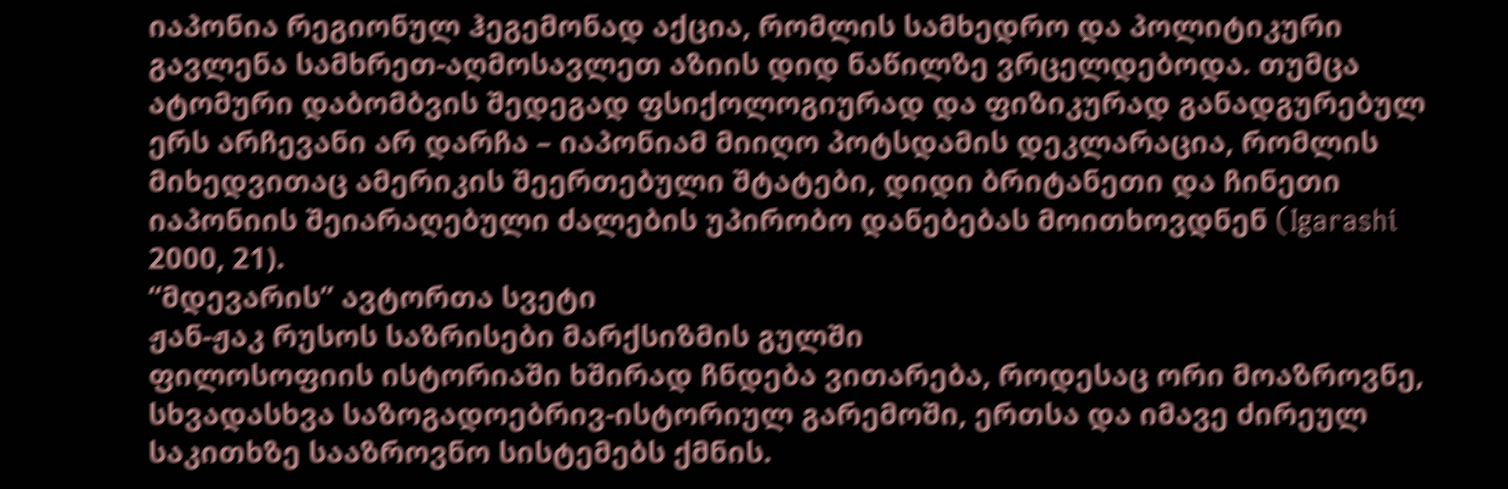იაპონია რეგიონულ ჰეგემონად აქცია, რომლის სამხედრო და პოლიტიკური გავლენა სამხრეთ-აღმოსავლეთ აზიის დიდ ნაწილზე ვრცელდებოდა. თუმცა ატომური დაბომბვის შედეგად ფსიქოლოგიურად და ფიზიკურად განადგურებულ ერს არჩევანი არ დარჩა – იაპონიამ მიიღო პოტსდამის დეკლარაცია, რომლის მიხედვითაც ამერიკის შეერთებული შტატები, დიდი ბრიტანეთი და ჩინეთი იაპონიის შეიარაღებული ძალების უპირობო დანებებას მოითხოვდნენ (Igarashi 2000, 21).
“მდევარის” ავტორთა სვეტი
ჟან-ჟაკ რუსოს საზრისები მარქსიზმის გულში
ფილოსოფიის ისტორიაში ხშირად ჩნდება ვითარება, როდესაც ორი მოაზროვნე, სხვადასხვა საზოგადოებრივ-ისტორიულ გარემოში, ერთსა და იმავე ძირეულ საკითხზე სააზროვნო სისტემებს ქმნის.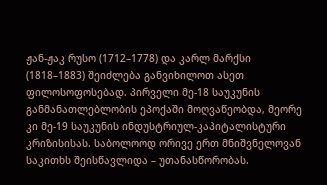ჟან-ჟაკ რუსო (1712–1778) და კარლ მარქსი (1818–1883) შეიძლება განვიხილოთ ასეთ ფილოსოფოსებად. პირველი მე-18 საუკუნის განმანათლებლობის ეპოქაში მოღვაწეობდა, მეორე კი მე-19 საუკუნის ინდუსტრიულ-კაპიტალისტური კრიზისისას. საბოლოოდ ორივე ერთ მნიშვნელოვან საკითხს შეისწავლიდა – უთანასწორობას.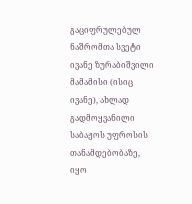გაციფრულებულ ნაშრომთა სვეტი
ივანე ზურაბიშვილი
მამამისი (ისიც ივანე), ახლად გადმოყვანილი საბაჟოს უფროსის თანამდებობაზე, იყო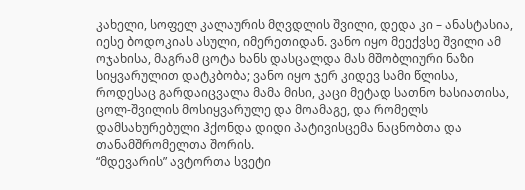კახელი, სოფელ კალაურის მღვდლის შვილი, დედა კი – ანასტასია, იესე ბოდოკიას ასული, იმერეთიდან. ვანო იყო მეექვსე შვილი ამ ოჯახისა, მაგრამ ცოტა ხანს დასცალდა მას მშობლიური ნაზი სიყვარულით დატკბობა; ვანო იყო ჯერ კიდევ სამი წლისა, როდესაც გარდაიცვალა მამა მისი, კაცი მეტად სათნო ხასიათისა, ცოლ-შვილის მოსიყვარულე და მოამაგე, და რომელს დამსახურებული ჰქონდა დიდი პატივისცემა ნაცნობთა და თანამშრომელთა შორის.
“მდევარის” ავტორთა სვეტი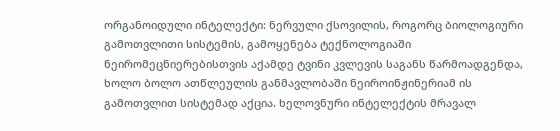ორგანოიდული ინტელექტი: ნერვული ქსოვილის, როგორც ბიოლოგიური გამოთვლითი სისტემის, გამოყენება ტექნოლოგიაში
ნეირომეცნიერებისთვის აქამდე ტვინი კვლევის საგანს წარმოადგენდა, ხოლო ბოლო ათწლეულის განმავლობაში ნეიროინჟინერიამ ის გამოთვლით სისტემად აქცია. ხელოვნური ინტელექტის მრავალ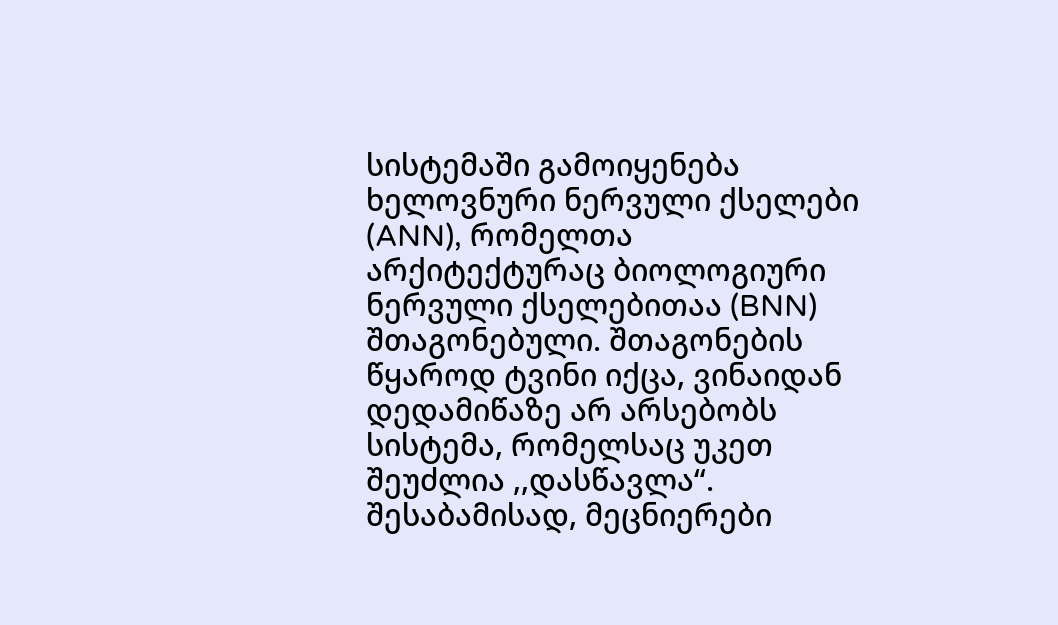სისტემაში გამოიყენება ხელოვნური ნერვული ქსელები (ANN), რომელთა არქიტექტურაც ბიოლოგიური ნერვული ქსელებითაა (BNN) შთაგონებული. შთაგონების წყაროდ ტვინი იქცა, ვინაიდან დედამიწაზე არ არსებობს სისტემა, რომელსაც უკეთ შეუძლია ,,დასწავლა“. შესაბამისად, მეცნიერები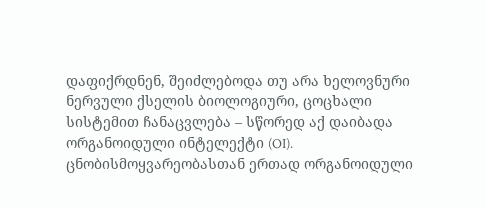დაფიქრდნენ, შეიძლებოდა თუ არა ხელოვნური ნერვული ქსელის ბიოლოგიური, ცოცხალი სისტემით ჩანაცვლება – სწორედ აქ დაიბადა ორგანოიდული ინტელექტი (OI). ცნობისმოყვარეობასთან ერთად ორგანოიდული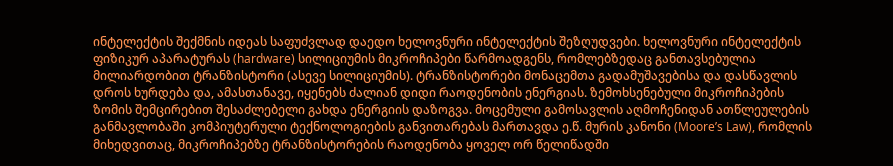ინტელექტის შექმნის იდეას საფუძვლად დაედო ხელოვნური ინტელექტის შეზღუდვები. ხელოვნური ინტელექტის ფიზიკურ აპარატურას (hardware) სილიციუმის მიკროჩიპები წარმოადგენს, რომლებზედაც განთავსებულია მილიარდობით ტრანზისტორი (ასევე სილიციუმის). ტრანზისტორები მონაცემთა გადამუშავებისა და დასწავლის დროს ხურდება და, ამასთანავე, იყენებს ძალიან დიდი რაოდენობის ენერგიას. ზემოხსენებული მიკროჩიპების ზომის შემცირებით შესაძლებელი გახდა ენერგიის დაზოგვა. მოცემული გამოსავლის აღმოჩენიდან ათწლეულების განმავლობაში კომპიუტერული ტექნოლოგიების განვითარებას მართავდა ე.წ. მურის კანონი (Moore’s Law), რომლის მიხედვითაც, მიკროჩიპებზე ტრანზისტორების რაოდენობა ყოველ ორ წელიწადში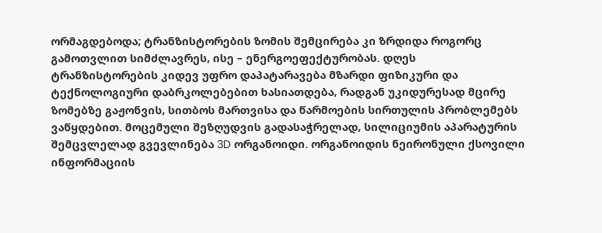ორმაგდებოდა; ტრანზისტორების ზომის შემცირება კი ზრდიდა როგორც გამოთვლით სიმძლავრეს, ისე – ენერგოეფექტურობას. დღეს ტრანზისტორების კიდევ უფრო დაპატარავება მზარდი ფიზიკური და ტექნოლოგიური დაბრკოლებებით ხასიათდება, რადგან უკიდურესად მცირე ზომებზე გაჟონვის, სითბოს მართვისა და წარმოების სირთულის პრობლემებს ვაწყდებით. მოცემული შეზღუდვის გადასაჭრელად, სილიციუმის აპარატურის შემცვლელად გვევლინება 3D ორგანოიდი. ორგანოიდის ნეირონული ქსოვილი ინფორმაციის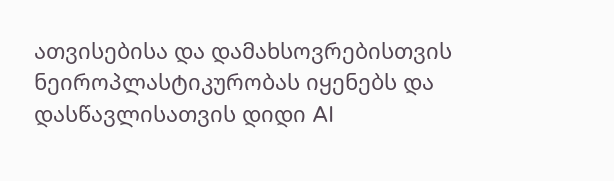ათვისებისა და დამახსოვრებისთვის ნეიროპლასტიკურობას იყენებს და დასწავლისათვის დიდი AI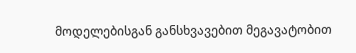მოდელებისგან განსხვავებით მეგავატობით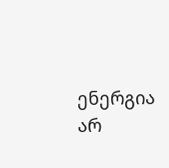ენერგია არ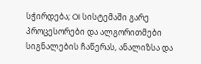სჭირდება; OI სისტემაში გარე პროცესორები და ალგორითმები სიგნალების ჩაწერას, ანალიზსა და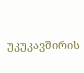უკუკავშირის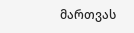მართვას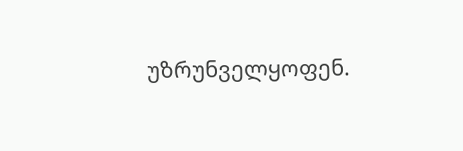უზრუნველყოფენ.